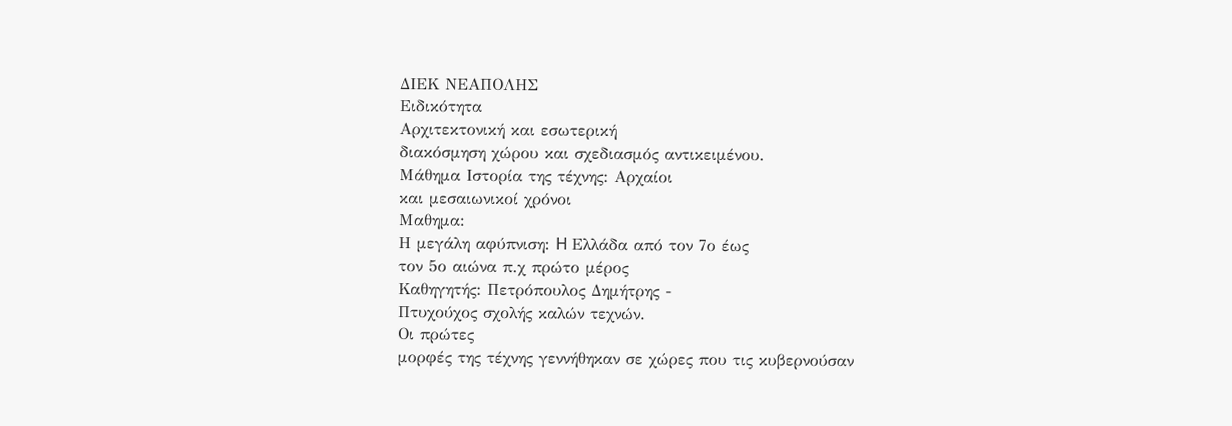ΔΙΕΚ ΝΕΑΠΟΛΗΣ
Ειδικότητα
Αρχιτεκτονική και εσωτερική
διακόσμηση χώρου και σχεδιασμός αντικειμένου.
Μάθημα Ιστορία της τέχνης: Αρχαίοι
και μεσαιωνικοί χρόνοι
Μαθημα:
Η μεγάλη αφύπνιση: H Ελλάδα από τον 7ο έως
τον 5ο αιώνα π.χ πρώτο μέρος
Καθηγητής: Πετρόπουλος Δημήτρης -
Πτυχούχος σχολής καλών τεχνών.
Οι πρώτες
μορφές της τέχνης γεννήθηκαν σε χώρες που τις κυβερνούσαν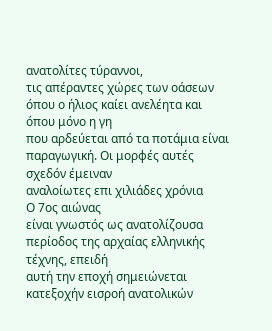ανατολίτες τύραννοι,
τις απέραντες χώρες των οάσεων όπου ο ήλιος καίει ανελέητα και όπου μόνο η γη
που αρδεύεται από τα ποτάμια είναι παραγωγική. Οι μορφές αυτές σχεδόν έμειναν
αναλοίωτες επι χιλιάδες χρόνια
Ο 7ος αιώνας
είναι γνωστός ως ανατολίζουσα περίοδος της αρχαίας ελληνικής τέχνης, επειδή
αυτή την εποχή σημειώνεται κατεξοχήν εισροή ανατολικών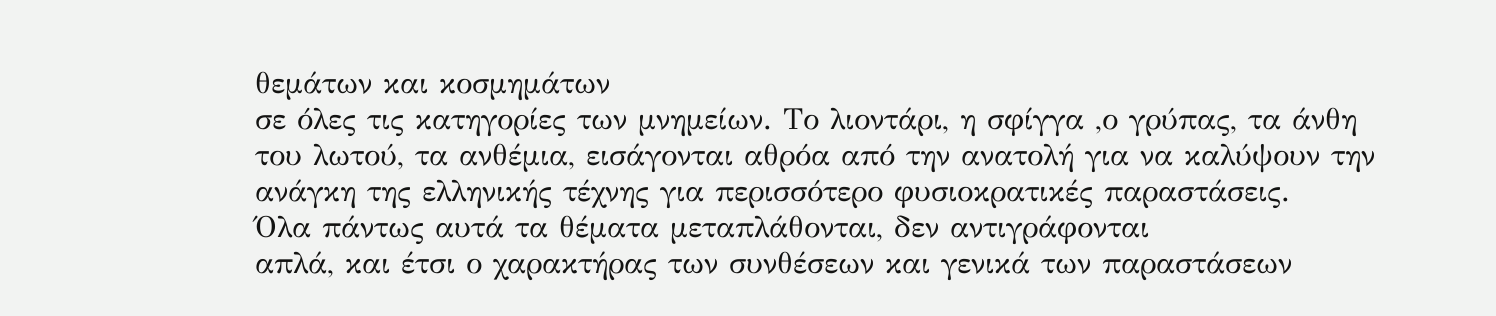θεμάτων και κοσμημάτων
σε όλες τις κατηγορίες των μνημείων. Το λιοντάρι, η σφίγγα ,ο γρύπας, τα άνθη
του λωτού, τα ανθέμια, εισάγονται αθρόα από την ανατολή για να καλύψουν την
ανάγκη της ελληνικής τέχνης για περισσότερο φυσιοκρατικές παραστάσεις.
Όλα πάντως αυτά τα θέματα μεταπλάθονται, δεν αντιγράφονται
απλά, και έτσι ο χαρακτήρας των συνθέσεων και γενικά των παραστάσεων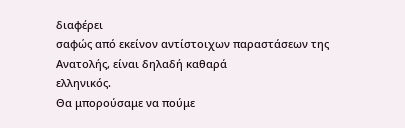διαφέρει
σαφώς από εκείνον αντίστοιχων παραστάσεων της Ανατολής, είναι δηλαδή καθαρά
ελληνικός.
Θα μπορούσαμε να πούμε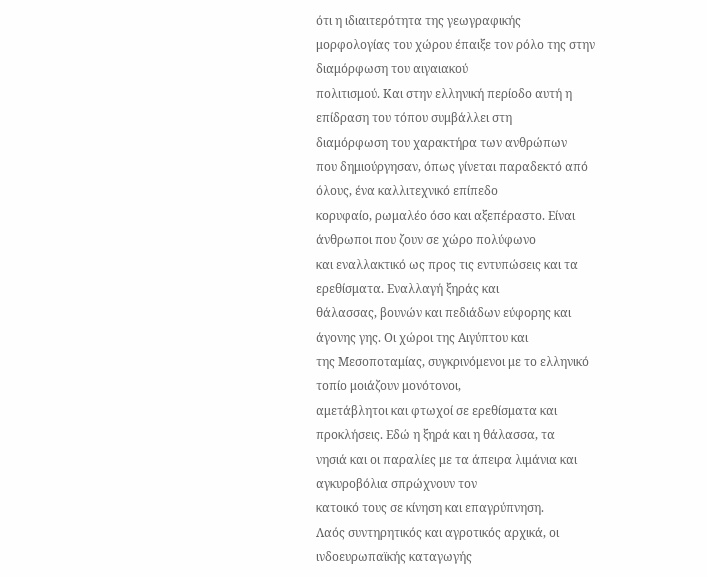ότι η ιδιαιτερότητα της γεωγραφικής
μορφολογίας του χώρου έπαιξε τον ρόλο της στην διαμόρφωση του αιγαιακού
πολιτισμού. Και στην ελληνική περίοδο αυτή η επίδραση του τόπου συμβάλλει στη
διαμόρφωση του χαρακτήρα των ανθρώπων
που δημιούργησαν, όπως γίνεται παραδεκτό από όλους, ένα καλλιτεχνικό επίπεδο
κορυφαίο, ρωμαλέο όσο και αξεπέραστο. Είναι άνθρωποι που ζουν σε χώρο πολύφωνο
και εναλλακτικό ως προς τις εντυπώσεις και τα ερεθίσματα. Εναλλαγή ξηράς και
θάλασσας, βουνών και πεδιάδων εύφορης και άγονης γης. Οι χώροι της Αιγύπτου και
της Μεσοποταμίας, συγκρινόμενοι με το ελληνικό τοπίο μοιάζουν μονότονοι,
αμετάβλητοι και φτωχοί σε ερεθίσματα και προκλήσεις. Εδώ η ξηρά και η θάλασσα, τα
νησιά και οι παραλίες με τα άπειρα λιμάνια και αγκυροβόλια σπρώχνουν τον
κατοικό τους σε κίνηση και επαγρύπνηση.
Λαός συντηρητικός και αγροτικός αρχικά, οι ινδοευρωπαϊκής καταγωγής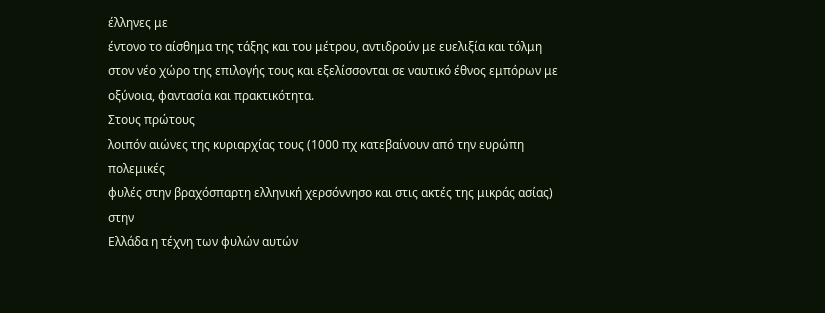έλληνες με
έντονο το αίσθημα της τάξης και του μέτρου, αντιδρούν με ευελιξία και τόλμη
στον νέο χώρο της επιλογής τους και εξελίσσονται σε ναυτικό έθνος εμπόρων με
οξύνοια, φαντασία και πρακτικότητα.
Στους πρώτους
λοιπόν αιώνες της κυριαρχίας τους (1000 πχ κατεβαίνουν από την ευρώπη πολεμικές
φυλές στην βραχόσπαρτη ελληνική χερσόννησο και στις ακτές της μικράς ασίας) στην
Ελλάδα η τέχνη των φυλών αυτών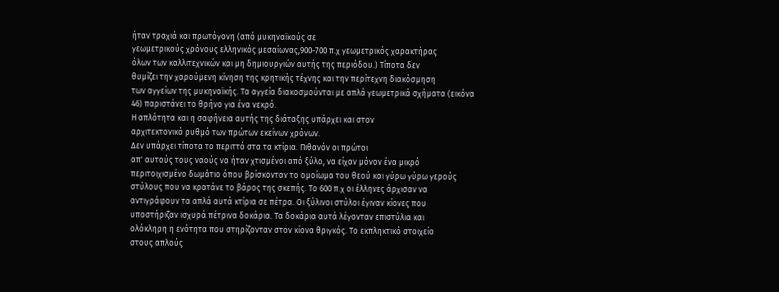ήταν τραχιά και πρωτόγονη (από μυκηναϊκούς σε
γεωμετρικούς χρόνους ελληνικός μεσαίωνας,900-700 π.χ γεωμετρικός χαρακτήρας
όλων των καλλιτεχνικών και μη δημιουργιών αυτής της περιόδου.) Τίποτα δεν
θυμίζει την χαρούμενη κίνηση της κρητικής τέχνης και την περίτεχνη διακόσμηση
των αγγείων της μυκηναϊκής. Τα αγγεία διακοσμούνται με απλά γεωμετρικά σχήματα (εικόνα
46) παριστάνει το θρήνο για ένα νεκρό.
Η απλότητα και η σαφήνεια αυτής της διάταξης υπάρχει και στον
αρχιτεκτονικό ρυθμό των πρώτων εκείνων χρόνων.
Δεν υπάρχει τίποτα το περιττό στα τα κτίρια. Πιθανόν οι πρώτοι
απ' αυτούς τους ναούς να ήταν χτισμένοι από ξύλο, να είχαν μόνον ένα μικρό
περιτοιχισμένο δωμάτιο όπου βρίσκονταν το ομοίωμα του θεού και γύρω γύρω γερούς
στύλους που να κρατάνε το βάρος της σκεπής. Το 600 π.χ οι έλληνες άρχισαν να
αντιγράφουν τα απλά αυτά κτίρια σε πέτρα. Οι ξύλινοι στύλοι έγιναν κίονες που
υποστήριζαν ισχυρά πέτρινα δοκάρια. Τα δοκάρια αυτά λέγονταν επιστύλια και
ολόκληρη η ενότητα που στηρίζονταν στον κίονα θριγκός. Το εκπληκτικό στοιχείο
στους απλούς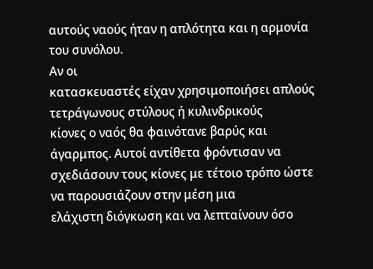αυτούς ναούς ήταν η απλότητα και η αρμονία του συνόλου.
Αν οι
κατασκευαστές είχαν χρησιμοποιήσει απλούς τετράγωνους στύλους ή κυλινδρικούς
κίονες ο ναός θα φαινότανε βαρύς και άγαρμπος. Αυτοί αντίθετα φρόντισαν να
σχεδιάσουν τους κίονες με τέτοιο τρόπο ώστε να παρουσιάζουν στην μέση μια
ελάχιστη διόγκωση και να λεπταίνουν όσο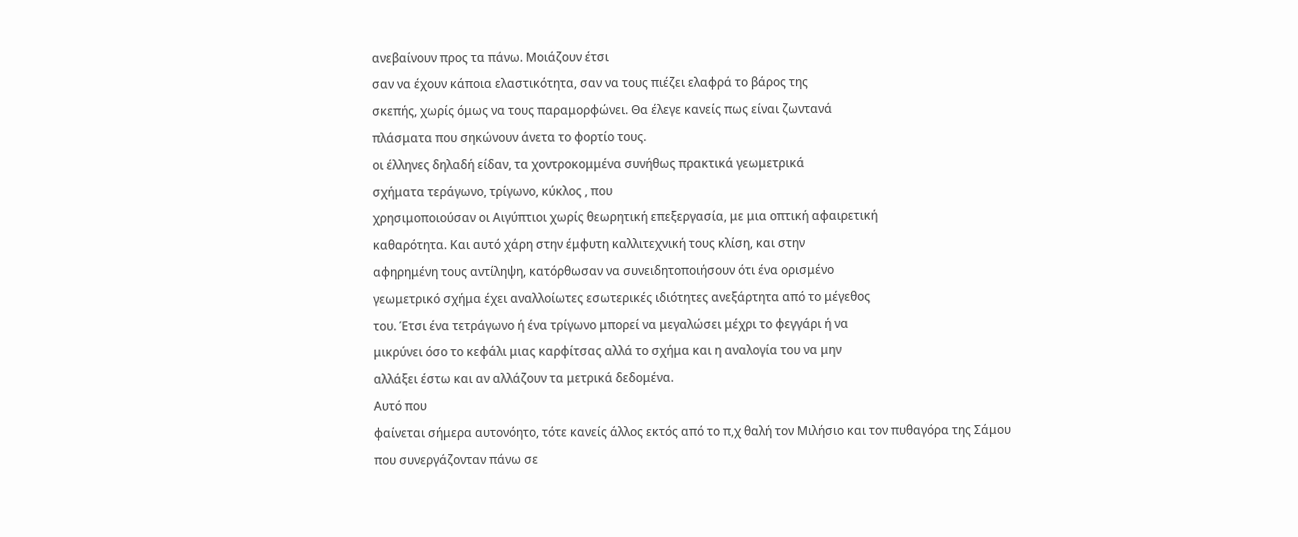ανεβαίνουν προς τα πάνω. Μοιάζουν έτσι
σαν να έχουν κάποια ελαστικότητα, σαν να τους πιέζει ελαφρά το βάρος της
σκεπής, χωρίς όμως να τους παραμορφώνει. Θα έλεγε κανείς πως είναι ζωντανά
πλάσματα που σηκώνουν άνετα το φορτίο τους.
οι έλληνες δηλαδή είδαν, τα χοντροκομμένα συνήθως πρακτικά γεωμετρικά
σχήματα τεράγωνο, τρίγωνο, κύκλος , που
χρησιμοποιούσαν οι Αιγύπτιοι χωρίς θεωρητική επεξεργασία, με μια οπτική αφαιρετική
καθαρότητα. Και αυτό χάρη στην έμφυτη καλλιτεχνική τους κλίση, και στην
αφηρημένη τους αντίληψη, κατόρθωσαν να συνειδητοποιήσουν ότι ένα ορισμένο
γεωμετρικό σχήμα έχει αναλλοίωτες εσωτερικές ιδιότητες ανεξάρτητα από το μέγεθος
του. Έτσι ένα τετράγωνο ή ένα τρίγωνο μπορεί να μεγαλώσει μέχρι το φεγγάρι ή να
μικρύνει όσο το κεφάλι μιας καρφίτσας αλλά το σχήμα και η αναλογία του να μην
αλλάξει έστω και αν αλλάζουν τα μετρικά δεδομένα.
Αυτό που
φαίνεται σήμερα αυτονόητο, τότε κανείς άλλος εκτός από το π,χ θαλή τον Μιλήσιο και τον πυθαγόρα της Σάμου
που συνεργάζονταν πάνω σε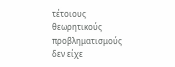τέτοιους θεωρητικούς προβληματισμούς δεν είχε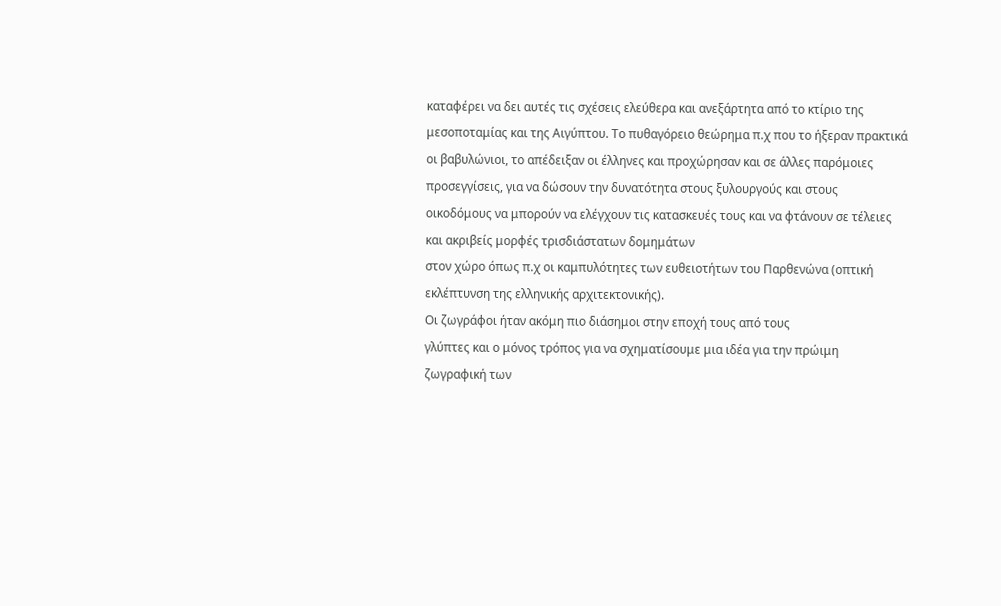καταφέρει να δει αυτές τις σχέσεις ελεύθερα και ανεξάρτητα από το κτίριο της
μεσοποταμίας και της Αιγύπτου. Το πυθαγόρειο θεώρημα π.χ που το ήξεραν πρακτικά
οι βαβυλώνιοι, το απέδειξαν οι έλληνες και προχώρησαν και σε άλλες παρόμοιες
προσεγγίσεις, για να δώσουν την δυνατότητα στους ξυλουργούς και στους
οικοδόμους να μπορούν να ελέγχουν τις κατασκευές τους και να φτάνουν σε τέλειες
και ακριβείς μορφές τρισδιάστατων δομημάτων
στον χώρο όπως π.χ οι καμπυλότητες των ευθειοτήτων του Παρθενώνα (οπτική
εκλέπτυνση της ελληνικής αρχιτεκτονικής).
Οι ζωγράφοι ήταν ακόμη πιο διάσημοι στην εποχή τους από τους
γλύπτες και ο μόνος τρόπος για να σχηματίσουμε μια ιδέα για την πρώιμη
ζωγραφική των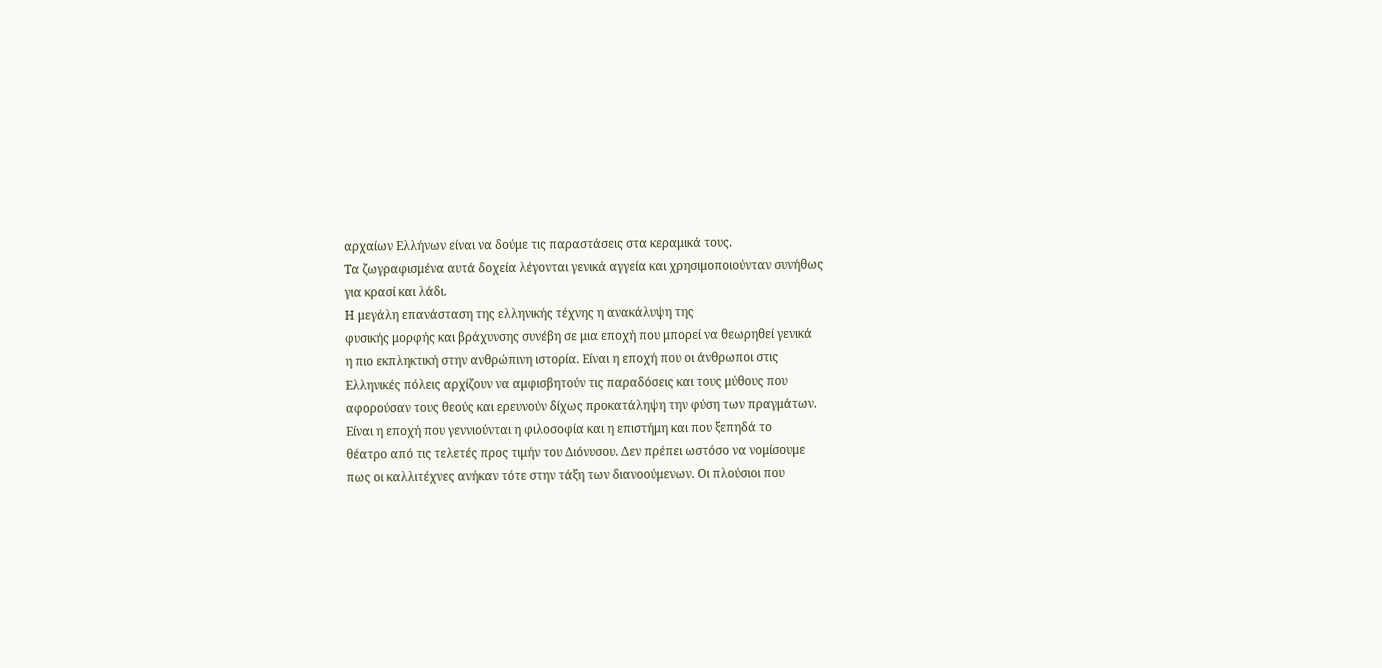αρχαίων Ελλήνων είναι να δούμε τις παραστάσεις στα κεραμικά τους.
Τα ζωγραφισμένα αυτά δοχεία λέγονται γενικά αγγεία και χρησιμοποιούνταν συνήθως
για κρασί και λάδι.
Η μεγάλη επανάσταση της ελληνικής τέχνης η ανακάλυψη της
φυσικής μορφής και βράχυνσης συνέβη σε μια εποχή που μπορεί να θεωρηθεί γενικά
η πιο εκπληκτική στην ανθρώπινη ιστορία. Είναι η εποχή που οι άνθρωποι στις
Ελληνικές πόλεις αρχίζουν να αμφισβητούν τις παραδόσεις και τους μύθους που
αφορούσαν τους θεούς και ερευνούν δίχως προκατάληψη την φύση των πραγμάτων.
Είναι η εποχή που γεννιούνται η φιλοσοφία και η επιστήμη και που ξεπηδά το
θέατρο από τις τελετές προς τιμήν του Διόνυσου. Δεν πρέπει ωστόσο να νομίσουμε
πως οι καλλιτέχνες ανήκαν τότε στην τάξη των διανοούμενων. Οι πλούσιοι που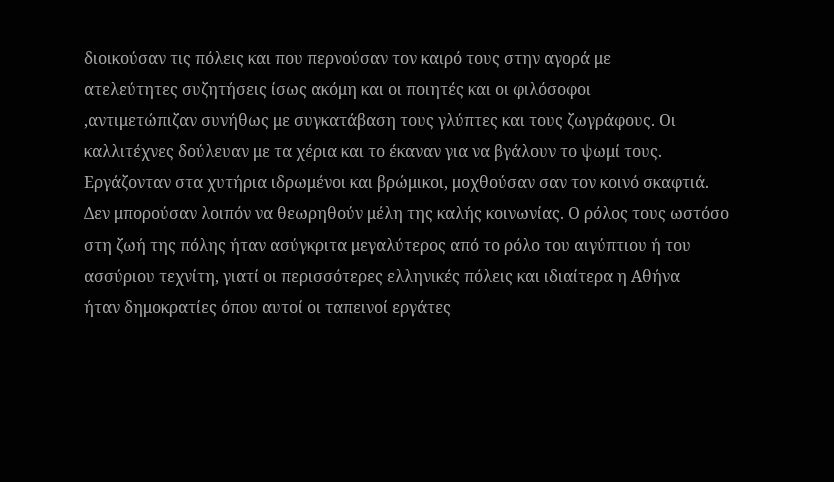διοικούσαν τις πόλεις και που περνούσαν τον καιρό τους στην αγορά με
ατελεύτητες συζητήσεις ίσως ακόμη και οι ποιητές και οι φιλόσοφοι
,αντιμετώπιζαν συνήθως με συγκατάβαση τους γλύπτες και τους ζωγράφους. Οι
καλλιτέχνες δούλευαν με τα χέρια και το έκαναν για να βγάλουν το ψωμί τους.
Εργάζονταν στα χυτήρια ιδρωμένοι και βρώμικοι, μοχθούσαν σαν τον κοινό σκαφτιά.
Δεν μπορούσαν λοιπόν να θεωρηθούν μέλη της καλής κοινωνίας. Ο ρόλος τους ωστόσο
στη ζωή της πόλης ήταν ασύγκριτα μεγαλύτερος από το ρόλο του αιγύπτιου ή του
ασσύριου τεχνίτη, γιατί οι περισσότερες ελληνικές πόλεις και ιδιαίτερα η Αθήνα
ήταν δημοκρατίες όπου αυτοί οι ταπεινοί εργάτες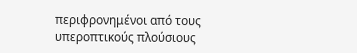περιφρονημένοι από τους
υπεροπτικούς πλούσιους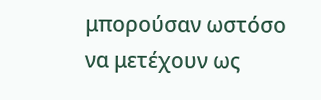μπορούσαν ωστόσο να μετέχουν ως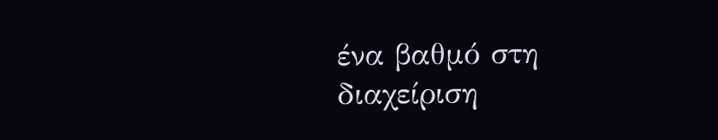ένα βαθμό στη διαχείριση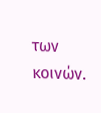των κοινών.